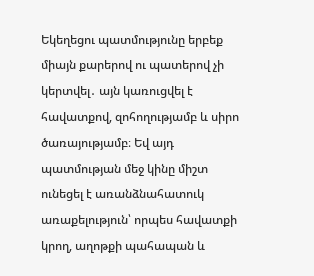Եկեղեցու պատմությունը երբեք միայն քարերով ու պատերով չի կերտվել․ այն կառուցվել է հավատքով, զոհողությամբ և սիրո ծառայությամբ։ Եվ այդ պատմության մեջ կինը միշտ ունեցել է առանձնահատուկ առաքելություն՝ որպես հավատքի կրող, աղոթքի պահապան և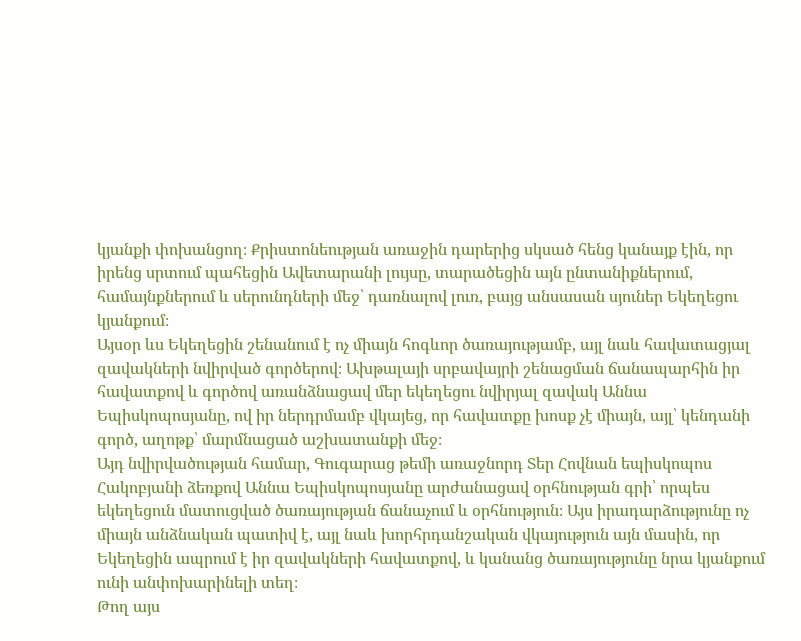կյանքի փոխանցող։ Քրիստոնեության առաջին դարերից սկսած հենց կանայք էին, որ իրենց սրտում պահեցին Ավետարանի լույսը, տարածեցին այն ընտանիքներում, համայնքներում և սերունդների մեջ՝ դառնալով լուռ, բայց անսասան սյուներ Եկեղեցու կյանքում։
Այսօր ևս Եկեղեցին շենանում է ոչ միայն հոգևոր ծառայությամբ, այլ նաև հավատացյալ զավակների նվիրված գործերով։ Ախթալայի սրբավայրի շենացման ճանապարհին իր հավատքով և գործով առանձնացավ մեր եկեղեցու նվիրյալ զավակ Աննա Եպիսկոպոսյանը, ով իր ներդրմամբ վկայեց, որ հավատքը խոսք չէ միայն, այլ՝ կենդանի գործ, աղոթք՝ մարմնացած աշխատանքի մեջ։
Այդ նվիրվածության համար, Գուգարաց թեմի առաջնորդ Տեր Հովնան եպիսկոպոս Հակոբյանի ձեռքով Աննա Եպիսկոպոսյանը արժանացավ օրհնության գրի՝ որպես եկեղեցուն մատուցված ծառայության ճանաչում և օրհնություն։ Այս իրադարձությունը ոչ միայն անձնական պատիվ է, այլ նաև խորհրդանշական վկայություն այն մասին, որ Եկեղեցին ապրում է իր զավակների հավատքով, և կանանց ծառայությունը նրա կյանքում ունի անփոխարինելի տեղ։
Թող այս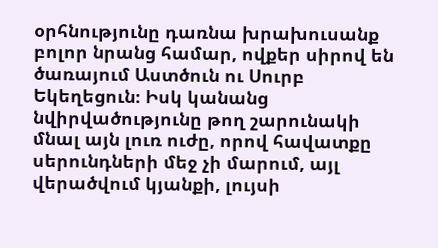օրհնությունը դառնա խրախուսանք բոլոր նրանց համար, ովքեր սիրով են ծառայում Աստծուն ու Սուրբ Եկեղեցուն։ Իսկ կանանց նվիրվածությունը թող շարունակի մնալ այն լուռ ուժը, որով հավատքը սերունդների մեջ չի մարում, այլ վերածվում կյանքի, լույսի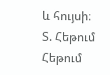և հույսի։
Տ. Հեթում Հեթում